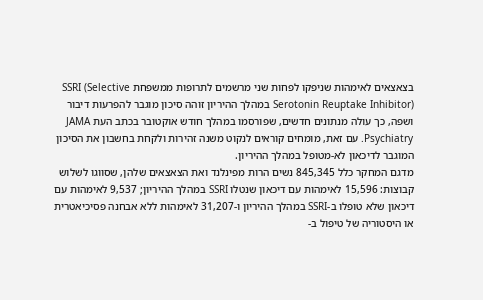בצאצאים לאימהות שניפקו לפחות שני מרשמים לתרופות ממשפחת SSRI (Selective Serotonin Reuptake Inhibitor) במהלך ההיריון זוהה סיכון מוגבר להפרעות דיבור ושפה, כך עולה מנתונים חדשים, שפורסמו במהלך חודש אוקטובר בכתב העת JAMA Psychiatry. עם זאת, מומחים קוראים לנקוט משנה זהירות ולקחת בחשבון את הסיכון המוגבר לדיכאון לא-מטופל במהלך ההיריון.
מדגם המחקר כלל 845,345 נשים הרות מפינלנד ואת הצאצאים שלהן, שסווגו לשלוש קבוצות: 15,596 לאימהות עם דיכאון שנטלו SSRI במהלך ההיריון; 9,537 לאימהות עם דיכאון שלא טופלו ב-SSRI במהלך ההיריון ו-31,207 לאימהות ללא אבחנה פסיכיאטרית או היסטוריה של טיפול ב-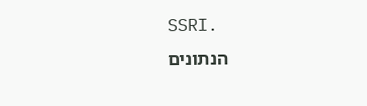SSRI.
הנתונים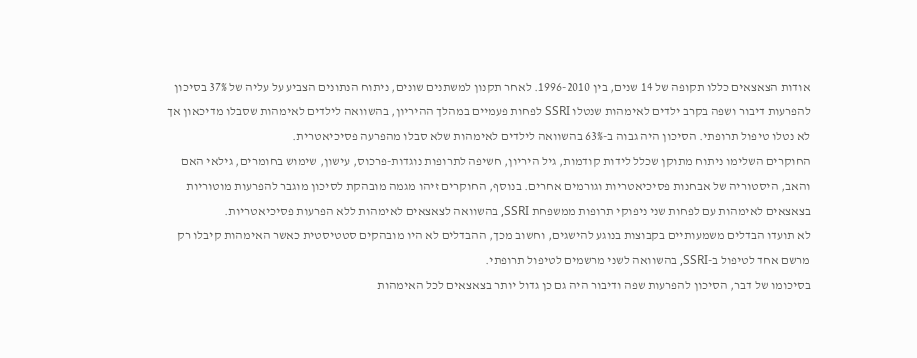אודות הצאצאים כללו תקופה של 14 שנים, בין 1996-2010. לאחר תקנון למשתנים שונים, ניתוח הנתונים הצביע על עליה של 37% בסיכון להפרעות דיבור ושפה בקרב ילדים לאימהות שנטלו SSRI לפחות פעמיים במהלך ההיריון, בהשוואה לילדים לאימהות שסבלו מדיכאון אך לא נטלו טיפול תרופתי. הסיכון היה גבוה ב-63% בהשוואה לילדים לאימהות שלא סבלו מהפרעה פסיכיאטרית.
החוקרים השלימו ניתוח מתוקן שכלל לידות קודמות, גיל היריון, חשיפה לתרופות נוגדות-פרכוס, עישון, שימוש בחומרים, גילאי האם והאב, היסטוריה של אבחנות פסיכיאטריות וגורמים אחרים. בנוסף, החוקרים זיהו מגמה מובהקת לסיכון מוגבר להפרעות מוטוריות בצאצאים לאימהות עם לפחות שני ניפוקי תרופות ממשפחת SSRI, בהשוואה לצאצאים לאימהות ללא הפרעות פסיכיאטריות.
לא תועדו הבדלים משמעותיים בקבוצות בנוגע להישגים, וחשוב מכך, ההבדלים לא היו מובהקים סטטיסטית כאשר האימהות קיבלו רק מרשם אחד לטיפול ב-SSRI, בהשוואה לשני מרשמים לטיפול תרופתי.
בסיכומו של דבר, הסיכון להפרעות שפה ודיבור היה גם כן גדול יותר בצאצאים לכל האימהות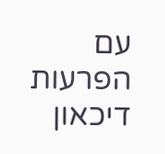עם הפרעות דיכאון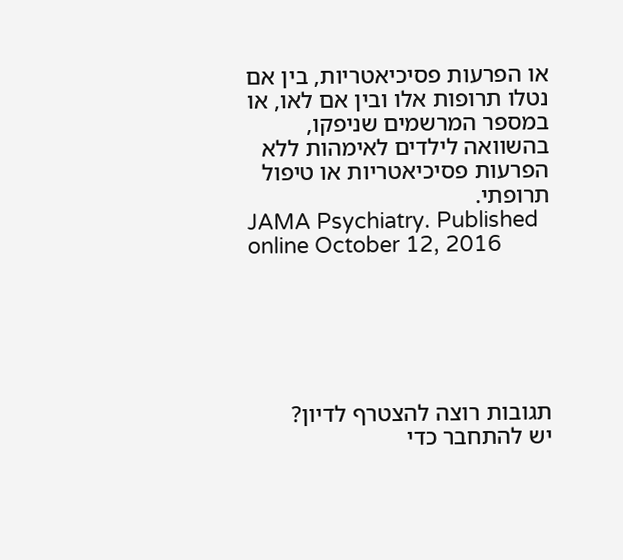או הפרעות פסיכיאטריות, בין אם נטלו תרופות אלו ובין אם לאו, או במספר המרשמים שניפקו, בהשוואה לילדים לאימהות ללא הפרעות פסיכיאטריות או טיפול תרופתי.
JAMA Psychiatry. Published online October 12, 2016






תגובות רוצה להצטרף לדיון?
יש להתחבר כדי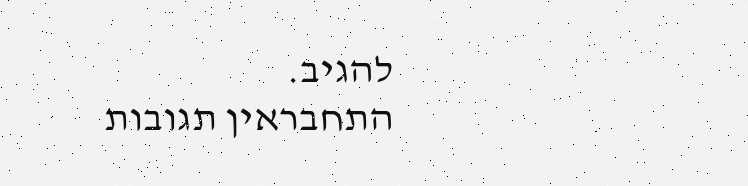להגיב.
התחבראין תגובות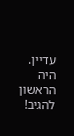עדיין. היה הראשון להגיב!